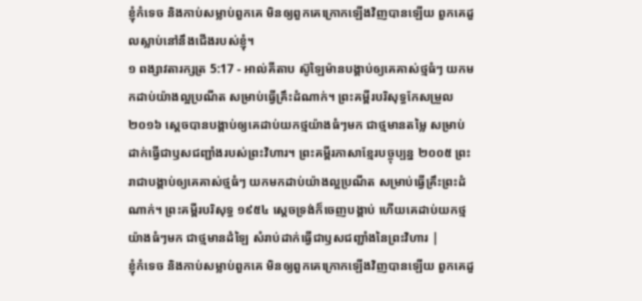ខ្ញុំកំទេច និងកាប់សម្លាប់ពួកគេ មិនឲ្យពួកគេក្រោកឡើងវិញបានឡើយ ពួកគេដួលស្លាប់នៅនឹងជើងរបស់ខ្ញុំ។
១ ពង្សាវតារក្សត្រ 5:17 - អាល់គីតាប ស៊ូឡៃម៉ានបង្គាប់ឲ្យគេគាស់ថ្មធំៗ យកមកដាប់យ៉ាងល្អប្រណីត សម្រាប់ធ្វើគ្រឹះដំណាក់។ ព្រះគម្ពីរបរិសុទ្ធកែសម្រួល ២០១៦ ស្តេចបានបង្គាប់ឲ្យគេដាប់យកថ្មយ៉ាងធំៗមក ជាថ្មមានតម្លៃ សម្រាប់ដាក់ធ្វើជាឫសជញ្ជាំងរបស់ព្រះវិហារ។ ព្រះគម្ពីរភាសាខ្មែរបច្ចុប្បន្ន ២០០៥ ព្រះរាជាបង្គាប់ឲ្យគេគាស់ថ្មធំៗ យកមកដាប់យ៉ាងល្អប្រណីត សម្រាប់ធ្វើគ្រឹះព្រះដំណាក់។ ព្រះគម្ពីរបរិសុទ្ធ ១៩៥៤ ស្តេចទ្រង់ក៏ចេញបង្គាប់ ហើយគេដាប់យកថ្មយ៉ាងធំៗមក ជាថ្មមានដំឡៃ សំរាប់ដាក់ធ្វើជាឫសជញ្ជាំងនៃព្រះវិហារ |
ខ្ញុំកំទេច និងកាប់សម្លាប់ពួកគេ មិនឲ្យពួកគេក្រោកឡើងវិញបានឡើយ ពួកគេដួ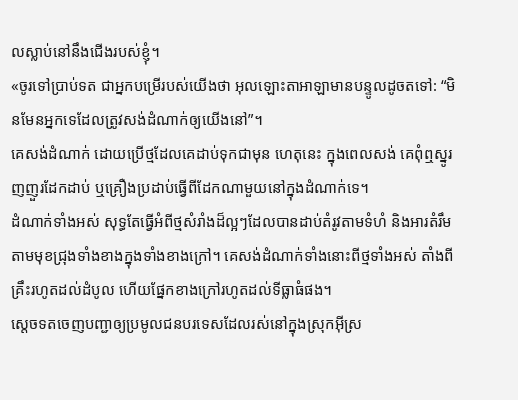លស្លាប់នៅនឹងជើងរបស់ខ្ញុំ។
«ចូរទៅប្រាប់ទត ជាអ្នកបម្រើរបស់យើងថា អុលឡោះតាអាឡាមានបន្ទូលដូចតទៅ: “មិនមែនអ្នកទេដែលត្រូវសង់ដំណាក់ឲ្យយើងនៅ”។
គេសង់ដំណាក់ ដោយប្រើថ្មដែលគេដាប់ទុកជាមុន ហេតុនេះ ក្នុងពេលសង់ គេពុំឮស្នូរញញួរដែកដាប់ ឬគ្រឿងប្រដាប់ធ្វើពីដែកណាមួយនៅក្នុងដំណាក់ទេ។
ដំណាក់ទាំងអស់ សុទ្ធតែធ្វើអំពីថ្មសំរាំងដ៏ល្អៗដែលបានដាប់តំរូវតាមទំហំ និងអារតំរឹម តាមមុខជ្រុងទាំងខាងក្នុងទាំងខាងក្រៅ។ គេសង់ដំណាក់ទាំងនោះពីថ្មទាំងអស់ តាំងពីគ្រឹះរហូតដល់ដំបូល ហើយផ្នែកខាងក្រៅរហូតដល់ទីធ្លាធំផង។
ស្តេចទតចេញបញ្ជាឲ្យប្រមូលជនបរទេសដែលរស់នៅក្នុងស្រុកអ៊ីស្រ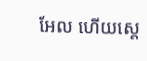អែល ហើយស្តេ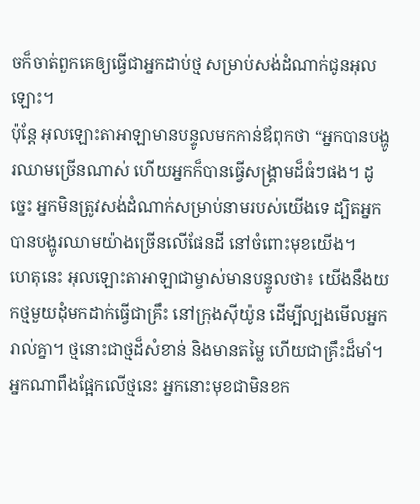ចក៏ចាត់ពួកគេឲ្យធ្វើជាអ្នកដាប់ថ្ម សម្រាប់សង់ដំណាក់ជូនអុលឡោះ។
ប៉ុន្តែ អុលឡោះតាអាឡាមានបន្ទូលមកកាន់ឪពុកថា “អ្នកបានបង្ហូរឈាមច្រើនណាស់ ហើយអ្នកក៏បានធ្វើសង្គ្រាមដ៏ធំៗផង។ ដូច្នេះ អ្នកមិនត្រូវសង់ដំណាក់សម្រាប់នាមរបស់យើងទេ ដ្បិតអ្នកបានបង្ហូរឈាមយ៉ាងច្រើនលើផែនដី នៅចំពោះមុខយើង។
ហេតុនេះ អុលឡោះតាអាឡាជាម្ចាស់មានបន្ទូលថា៖ យើងនឹងយកថ្មមួយដុំមកដាក់ធ្វើជាគ្រឹះ នៅក្រុងស៊ីយ៉ូន ដើម្បីល្បងមើលអ្នករាល់គ្នា។ ថ្មនោះជាថ្មដ៏សំខាន់ និងមានតម្លៃ ហើយជាគ្រឹះដ៏មាំ។ អ្នកណាពឹងផ្អែកលើថ្មនេះ អ្នកនោះមុខជាមិនខក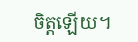ចិត្តឡើយ។